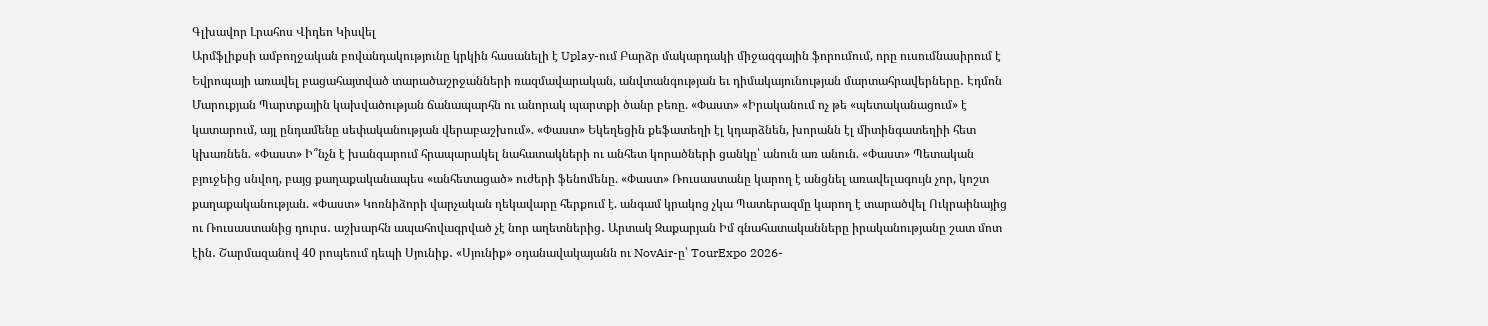Գլխավոր Լրահոս Վիդեո Կիսվել
Արմֆլիքսի ամբողջական բովանդակությունը կրկին հասանելի է Uplay-ում Բարձր մակարդակի միջազգային ֆորումում, որը ուսումնասիրում է Եվրոպայի առավել բացահայտված տարածաշրջանների ռազմավարական, անվտանգության եւ դիմակայունության մարտահրավերները․ Էդմոն Մարուքյան Պարտքային կախվածության ճանապարհն ու անորակ պարտքի ծանր բեռը. «Փաստ» «Իրականում ոչ թե «պետականացում» է կատարում, այլ ընդամենը սեփականության վերաբաշխում». «Փաստ» Եկեղեցին քեֆատեղի էլ կդարձնեն, խորանն էլ միտինգատեղիի հետ կխառնեն. «Փաստ» Ի՞նչն է խանգարում հրապարակել նահատակների ու անհետ կորածների ցանկը՝ անուն առ անուն. «Փաստ» Պետական բյուջեից սնվող, բայց քաղաքականապես «անհետացած» ուժերի ֆենոմենը. «Փաստ» Ռուսաստանը կարող է անցնել առավելագույն չոր, կոշտ քաղաքականության. «Փաստ» Կոռնիձորի վարչական ղեկավարը հերքում է. անգամ կրակոց չկա Պատերազմը կարող է տարածվել Ուկրաինայից ու Ռուսաստանից դուրս․ աշխարհն ապահովագրված չէ նոր աղետներից․ Արտակ Զաքարյան Իմ գնահատականները իրականությանը շատ մոտ էին․ Շարմազանով 40 րոպեում դեպի Սյունիք․ «Սյունիք» օդանավակայանն ու NovAir-ը՝ TourExpo 2026-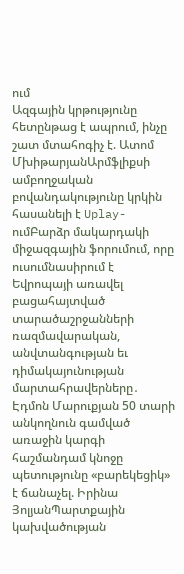ում
Ազգային կրթությունը հետընթաց է ապրում, ինչը շատ մտահոգիչ է. Ատոմ ՄխիթարյանԱրմֆլիքսի ամբողջական բովանդակությունը կրկին հասանելի է Uplay-ումԲարձր մակարդակի միջազգային ֆորումում, որը ուսումնասիրում է Եվրոպայի առավել բացահայտված տարածաշրջանների ռազմավարական, անվտանգության եւ դիմակայունության մարտահրավերները․ Էդմոն Մարուքյան 50 տարի անկողնուն գամված առաջին կարգի հաշմանդամ կնոջը պետությունը «բարեկեցիկ» է ճանաչել. Իրինա ՅոլյանՊարտքային կախվածության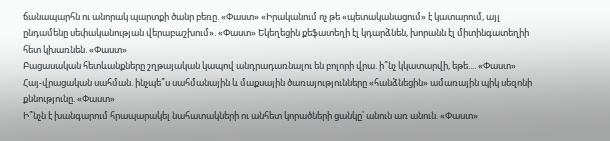ճանապարհն ու անորակ պարտքի ծանր բեռը. «Փաստ» «Իրականում ոչ թե «պետականացում» է կատարում, այլ ընդամենը սեփականության վերաբաշխում». «Փաստ» Եկեղեցին քեֆատեղի էլ կդարձնեն, խորանն էլ միտինգատեղիի հետ կխառնեն. «Փաստ»
Բացասական հետևանքները շղթայական կապով անդրադառնալու են բոլորի վրա. ի՞նչ կկատարվի, եթե.... «Փաստ»
Հայ-վրացական սահման. ինչպե՞ս սահմանային և մաքսային ծառայությունները «հանձնեցին» ամառային պիկ սեզոնի քննությունը. «Փաստ»
Ի՞նչն է խանգարում հրապարակել նահատակների ու անհետ կորածների ցանկը՝ անուն առ անուն. «Փաստ»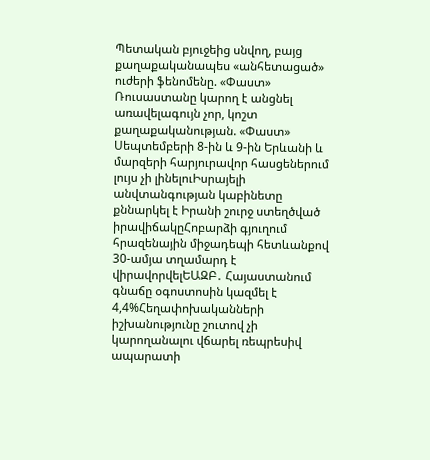Պետական բյուջեից սնվող, բայց քաղաքականապես «անհետացած» ուժերի ֆենոմենը. «Փաստ» Ռուսաստանը կարող է անցնել առավելագույն չոր, կոշտ քաղաքականության. «Փաստ» Սեպտեմբերի 8-ին և 9-ին Երևանի և մարզերի հարյուրավոր հասցեներում լույս չի լինելուԻսրայելի անվտանգության կաբինետը քննարկել է Իրանի շուրջ ստեղծված իրավիճակըՀոբարձի գյուղում հրազենային միջադեպի հետևանքով 30-ամյա տղամարդ է վիրավորվելԵԱԶԲ․ Հայաստանում գնաճը օգոստոսին կազմել է 4,4%Հեղափոխականների իշխանությունը շուտով չի կարողանալու վճարել ռեպրեսիվ ապարատի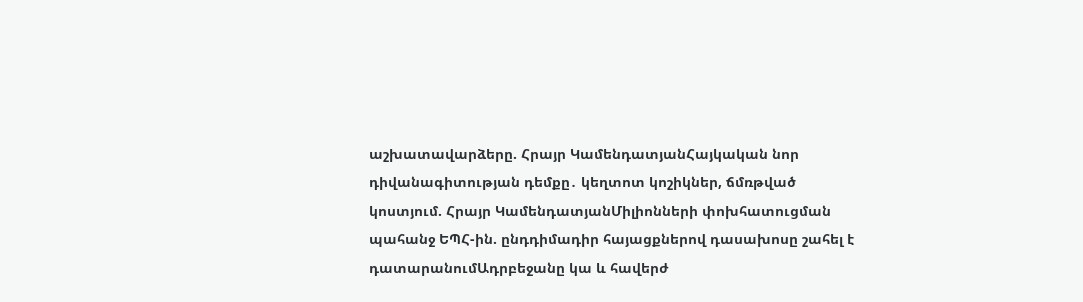աշխատավարձերը. Հրայր ԿամենդատյանՀայկական նոր դիվանագիտության դեմքը․ կեղտոտ կոշիկներ, ճմռթված կոստյում. Հրայր ԿամենդատյանՄիլիոնների փոխհատուցման պահանջ ԵՊՀ-ին. ընդդիմադիր հայացքներով դասախոսը շահել է դատարանումԱդրբեջանը կա և հավերժ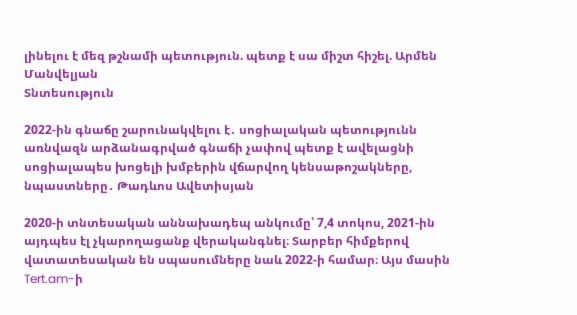լինելու է մեզ թշնամի պետություն. պետք է սա միշտ հիշել. Արմեն Մանվելյան
Տնտեսություն

2022-ին գնաճը շարունակվելու է․ սոցիալական պետությունն առնվազն արձանագրված գնաճի չափով պետք է ավելացնի սոցիալապես խոցելի խմբերին վճարվող կենսաթոշակները, նպաստները․ Թադևոս Ավետիսյան

2020-ի տնտեսական աննախադեպ անկումը՝ 7,4 տոկոս, 2021-ին այդպես էլ չկարողացանք վերականգնել։ Տարբեր հիմքերով վատատեսական են սպասումները նաև 2022-ի համար։ Այս մասին Tert.am-ի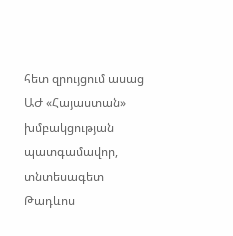հետ զրույցում ասաց ԱԺ «Հայաստան» խմբակցության պատգամավոր, տնտեսագետ Թադևոս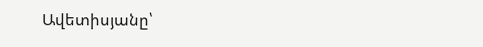Ավետիսյանը՝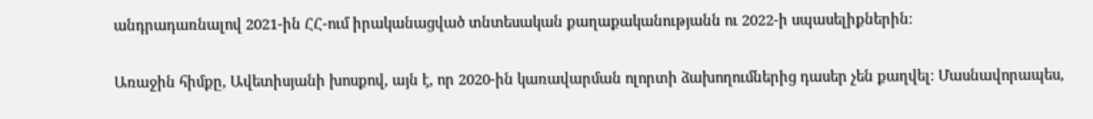անդրադառնալով 2021-ին ՀՀ-ում իրականացված տնտեսական քաղաքականությանն ու 2022-ի սպասելիքներին։

Առաջին հիմքը, Ավետիսյանի խոսքով, այն է, որ 2020-ին կառավարման ոլորտի ձախողումներից դասեր չեն քաղվել։ Մասնավորապես,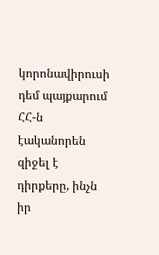կորոնավիրուսի դեմ պայքարում ՀՀ-ն էականորեն զիջել է դիրքերը, ինչն իր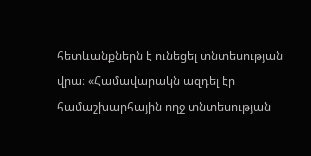հետևանքներն է ունեցել տնտեսության վրա։ «Համավարակն ազդել էր համաշխարհային ողջ տնտեսության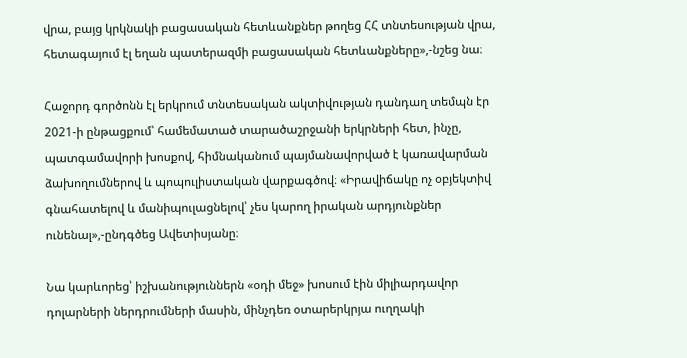վրա, բայց կրկնակի բացասական հետևանքներ թողեց ՀՀ տնտեսության վրա, հետագայում էլ եղան պատերազմի բացասական հետևանքները»,-նշեց նա։

Հաջորդ գործոնն էլ երկրում տնտեսական ակտիվության դանդաղ տեմպն էր 2021-ի ընթացքում՝ համեմատած տարածաշրջանի երկրների հետ, ինչը, պատգամավորի խոսքով, հիմնականում պայմանավորված է կառավարման ձախողումներով և պոպուլիստական վարքագծով։ «Իրավիճակը ոչ օբյեկտիվ գնահատելով և մանիպուլացնելով՝ չես կարող իրական արդյունքներ ունենալ»,-ընդգծեց Ավետիսյանը։

Նա կարևորեց՝ իշխանություններն «օդի մեջ» խոսում էին միլիարդավոր դոլարների ներդրումների մասին, մինչդեռ օտարերկրյա ուղղակի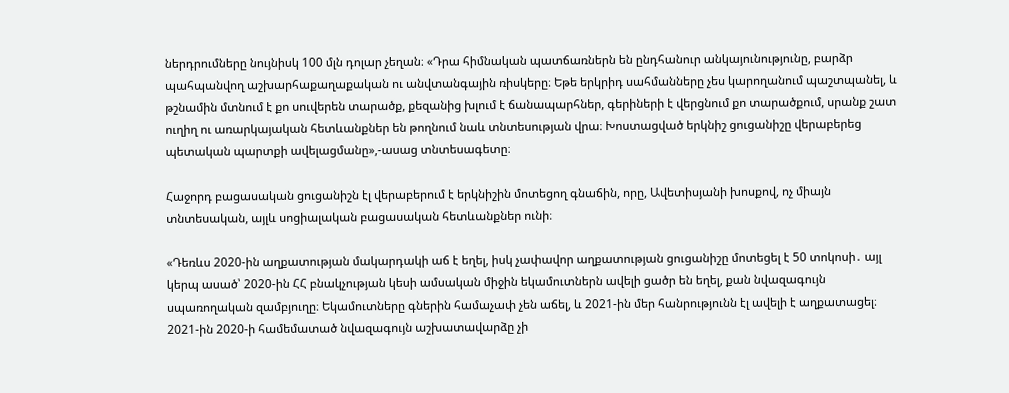ներդրումները նույնիսկ 100 մլն դոլար չեղան։ «Դրա հիմնական պատճառներն են ընդհանուր անկայունությունը, բարձր պահպանվող աշխարհաքաղաքական ու անվտանգային ռիսկերը։ Եթե երկրիդ սահմանները չես կարողանում պաշտպանել, և թշնամին մտնում է քո սուվերեն տարածք, քեզանից խլում է ճանապարհներ, գերիների է վերցնում քո տարածքում, սրանք շատ ուղիղ ու առարկայական հետևանքներ են թողնում նաև տնտեսության վրա։ Խոստացված երկնիշ ցուցանիշը վերաբերեց պետական պարտքի ավելացմանը»,-ասաց տնտեսագետը։

Հաջորդ բացասական ցուցանիշն էլ վերաբերում է երկնիշին մոտեցող գնաճին, որը, Ավետիսյանի խոսքով, ոչ միայն տնտեսական, այլև սոցիալական բացասական հետևանքներ ունի։

«Դեռևս 2020-ին աղքատության մակարդակի աճ է եղել, իսկ չափավոր աղքատության ցուցանիշը մոտեցել է 50 տոկոսի․ այլ կերպ ասած՝ 2020-ին ՀՀ բնակչության կեսի ամսական միջին եկամուտներն ավելի ցածր են եղել, քան նվազագույն սպառողական զամբյուղը։ Եկամուտները գներին համաչափ չեն աճել, և 2021-ին մեր հանրությունն էլ ավելի է աղքատացել։ 2021-ին 2020-ի համեմատած նվազագույն աշխատավարձը չի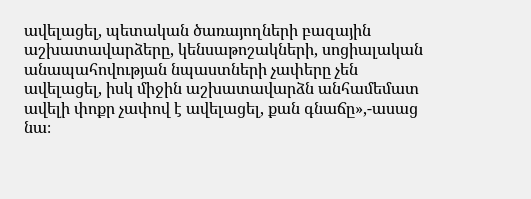ավելացել, պետական ծառայողների բազային աշխատավարձերը, կենսաթոշակների, սոցիալական անապահովության նպաստների չափերը չեն ավելացել, իսկ միջին աշխատավարձն անհամեմատ ավելի փոքր չափով է ավելացել, քան գնաճը»,-ասաց նա։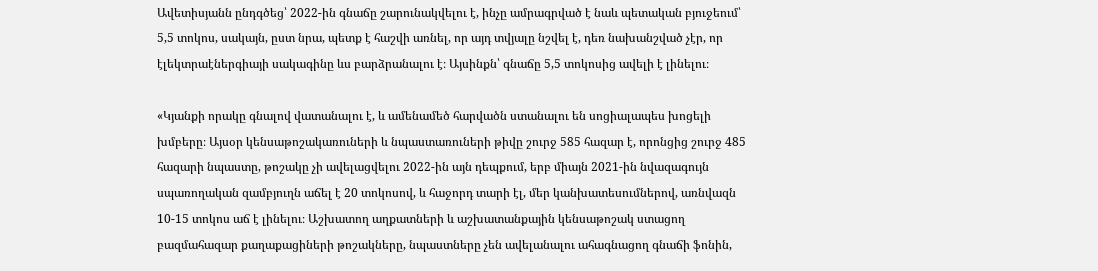Ավետիսյանն ընդգծեց՝ 2022-ին գնաճը շարունակվելու է, ինչը ամրագրված է նաև պետական բյուջեում՝ 5,5 տոկոս, սակայն, ըստ նրա, պետք է հաշվի առնել, որ այդ տվյալը նշվել է, դեռ նախանշված չէր, որ էլեկտրաէներգիայի սակագինը ևս բարձրանալու է։ Այսինքն՝ գնաճը 5,5 տոկոսից ավելի է լինելու։

«Կյանքի որակը գնալով վատանալու է, և ամենամեծ հարվածն ստանալու են սոցիալապես խոցելի խմբերը։ Այսօր կենսաթոշակառուների և նպաստառուների թիվը շուրջ 585 հազար է, որոնցից շուրջ 485 հազարի նպաստը, թոշակը չի ավելացվելու 2022-ին այն դեպքում, երբ միայն 2021-ին նվազագույն սպառողական զամբյուղն աճել է 20 տոկոսով, և հաջորդ տարի էլ, մեր կանխատեսումներով, առնվազն 10-15 տոկոս աճ է լինելու։ Աշխատող աղքատների և աշխատանքային կենսաթոշակ ստացող բազմահազար քաղաքացիների թոշակները, նպաստները չեն ավելանալու ահագնացող գնաճի ֆոնին,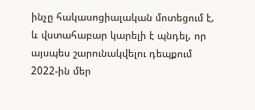ինչը հակասոցիալական մոտեցում է, և վստահաբար կարելի է պնդել, որ այսպես շարունակվելու դեպքում 2022-ին մեր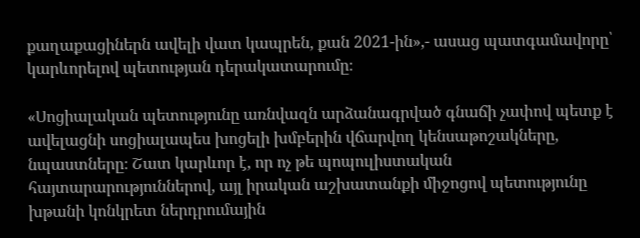քաղաքացիներն ավելի վատ կապրեն, քան 2021-ին»,- ասաց պատգամավորը՝ կարևորելով պետության դերակատարումը։

«Սոցիալական պետությունը առնվազն արձանագրված գնաճի չափով պետք է ավելացնի սոցիալապես խոցելի խմբերին վճարվող կենսաթոշակները, նպաստները։ Շատ կարևոր է, որ ոչ թե պոպուլիստական հայտարարություններով, այլ իրական աշխատանքի միջոցով պետությունը խթանի կոնկրետ ներդրումային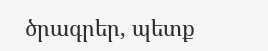ծրագրեր, պետք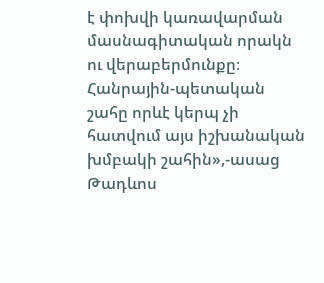է փոխվի կառավարման մասնագիտական որակն ու վերաբերմունքը։ Հանրային-պետական շահը որևէ կերպ չի հատվում այս իշխանական խմբակի շահին»,-ասաց Թադևոս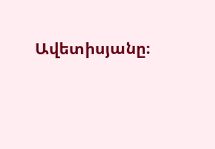Ավետիսյանը։